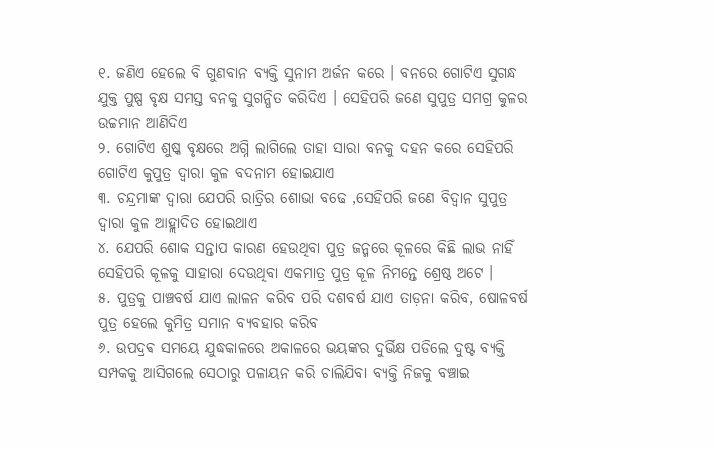୧. ଜଣିଏ ହେଲେ ବି ଗୁଣବାନ ବ୍ୟକ୍ତି ସୁନାମ ଅର୍ଜନ କରେ । ବନରେ ଗୋଟିଏ ସୁଗନ୍ଧ ଯୁକ୍ତ ପୁଷ୍ପ ବୃକ୍ଷ ସମସ୍ତ ବନକୁ ସୁଗନ୍ଧିତ କରିଦିଏ । ସେହିପରି ଜଣେ ସୁପୁତ୍ର ସମଗ୍ର କୁଳର ଉଚ୍ଚମାନ ଆଣିଦିଏ
୨. ଗୋଟିଏ ଶୁଷ୍କ ବୃକ୍ଷରେ ଅଗ୍ନି ଲାଗିଲେ ତାହା ସାରା ବନକୁ ଦହନ କରେ ସେହିପରି ଗୋଟିଏ କୁପୁତ୍ର ଦ୍ଵାରା କୁଳ ବଦନାମ ହୋଇଯାଏ
୩. ଚନ୍ଦ୍ରମାଙ୍କ ଦ୍ଵାରା ଯେପରି ରାତ୍ରିର ଶୋଭା ବଢେ ,ସେହିପରି ଜଣେ ବିଦ୍ୱାନ ସୁପୁତ୍ର ଦ୍ୱାରା କୁଳ ଆହ୍ଲାଦିତ ହୋଇଥାଏ
୪. ଯେପରି ଶୋକ ସନ୍ତାପ କାରଣ ହେଉଥିବା ପୁତ୍ର ଜନ୍ମରେ କୂଳରେ କିଛି ଲାଭ ନାହିଁ ସେହିପରି କୂଳକୁ ସାହାରା ଦେଉଥିବା ଏକମାତ୍ର ପୁତ୍ର କୂଳ ନିମନ୍ତେ ଶ୍ରେଷ୍ଠ ଅଟେ ।
୫. ପୁତ୍ରକୁ ପାଞ୍ଚବର୍ଷ ଯାଏ ଲାଳନ କରିବ ପରି ଦଶବର୍ଷ ଯାଏ ତାଡ଼ନା କରିବ, ଷୋଳବର୍ଷ ପୁତ୍ର ହେଲେ କୁମିତ୍ର ସମାନ ବ୍ୟବହାର କରିବ
୬. ଉପଦ୍ରଵ ସମୟେ ଯୁଦ୍ଧକାଳରେ ଅକାଳରେ ଭୟଙ୍କର ଦୁର୍ଭିକ୍ଷ ପଡିଲେ ଦୁଷ୍ଟ ବ୍ୟକ୍ତି ସମ୍ପକକୁ ଆସିଗଲେ ସେଠାରୁ ପଳାୟନ କରି ଚାଲିଯିବା ବ୍ୟକ୍ତି ନିଜକୁ ବଞ୍ଚାଇ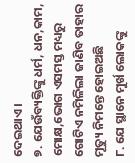ଦେଇଥାଏ ।
୭. ଯେଉଁବ୍ୟକ୍ତିଙ୍କୁ ଧର୍ମ, ଧନ,କାମ, ମୋକ୍ଷ,ଭୋଗ ଏସମସ୍ତ ମଧ୍ୟରୁ ଗୋଟିଏ ନମିଳିଲା ଜାଣିବ ତାହାର ମୂତ୍ୟୁ ନିମନ୍ତେ ହୋଇଅଛି
୮. ଯେ ସ୍ଥାନେ ମୁର୍ଖ ଲୋକଙ୍କୁ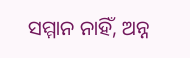ସମ୍ମାନ ନାହିଁ, ଅନ୍ନ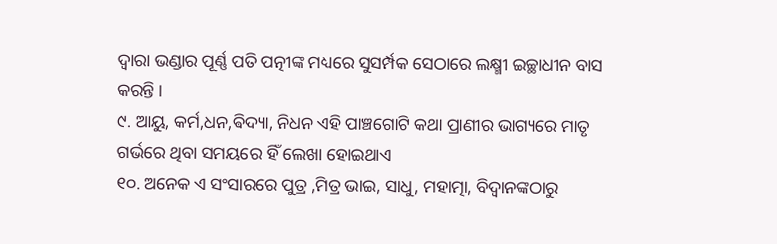ଦ୍ଵାରା ଭଣ୍ଡାର ପୂର୍ଣ୍ଣ ପତି ପତ୍ନୀଙ୍କ ମଧ୍ୟରେ ସୁସର୍ମ୍ପକ ସେଠାରେ ଲକ୍ଷ୍ମୀ ଇଚ୍ଛାଧୀନ ବାସ କରନ୍ତି ।
୯. ଆୟୁ, କର୍ମ,ଧନ,ଵିଦ୍ୟା, ନିଧନ ଏହି ପାଞ୍ଚଗୋଟି କଥା ପ୍ରାଣୀର ଭାଗ୍ୟରେ ମାତୃ ଗର୍ଭରେ ଥିବା ସମୟରେ ହିଁ ଲେଖା ହୋଇଥାଏ
୧୦. ଅନେକ ଏ ସଂସାରରେ ପୁତ୍ର ,ମିତ୍ର ଭାଇ, ସାଧୁ, ମହାତ୍ମା, ବିଦ୍ୱାନଙ୍କଠାରୁ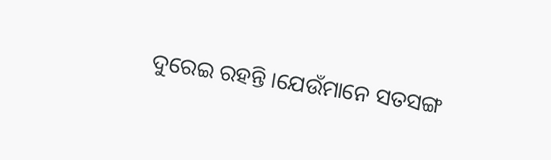ଦୁରେଇ ରହନ୍ତି ।ଯେଉଁମାନେ ସତସଙ୍ଗ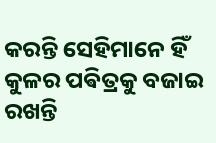କରନ୍ତି ସେହିମାନେ ହିଁ କୁଳର ପଵିତ୍ରକୁ ବଜାଇ ରଖନ୍ତି